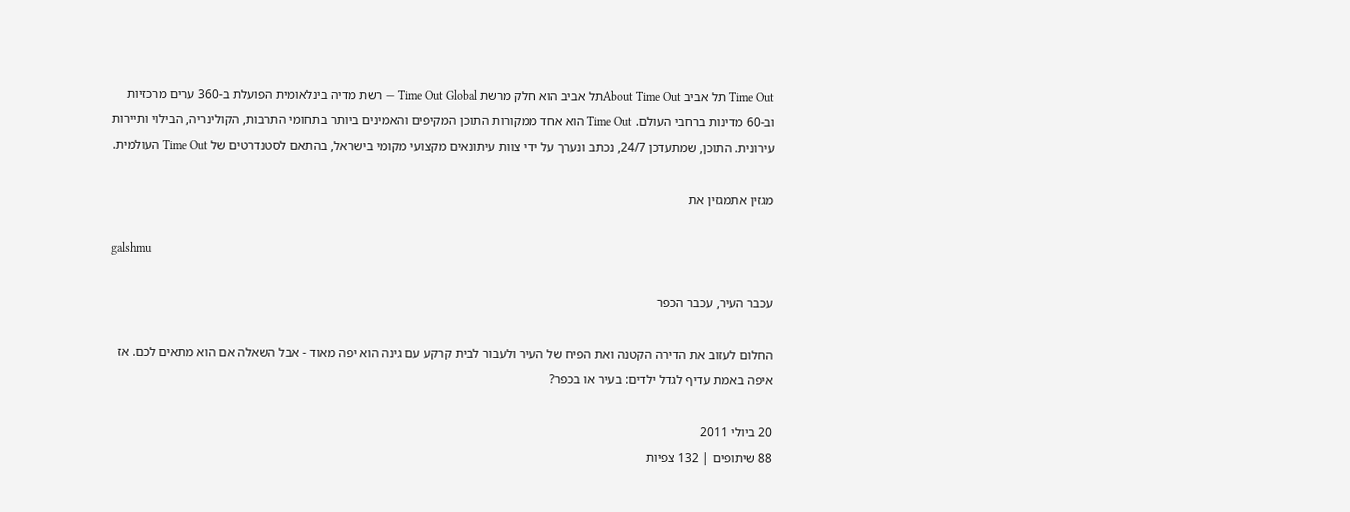Time Out תל אביב About Time Outתל אביב הוא חלק מרשת Time Out Global — רשת מדיה בינלאומית הפועלת ב-360 ערים מרכזיות וב-60 מדינות ברחבי העולם. Time Out הוא אחד ממקורות התוכן המקיפים והאמינים ביותר בתחומי התרבות, הקולינריה, הבילוי ותיירות עירונית. התוכן, שמתעדכן 24/7, נכתב ונערך על ידי צוות עיתונאים מקצועי מקומי בישראל, בהתאם לסטנדרטים של Time Out העולמית.

מגזין אתמגזין את

galshmu

עכבר העיר, עכבר הכפר

החלום לעזוב את הדירה הקטנה ואת הפיח של העיר ולעבור לבית קרקע עם גינה הוא יפה מאוד - אבל השאלה אם הוא מתאים לכם. אז איפה באמת עדיף לגדל ילדים: בעיר או בכפר?

20 ביולי 2011
88 שיתופים | 132 צפיות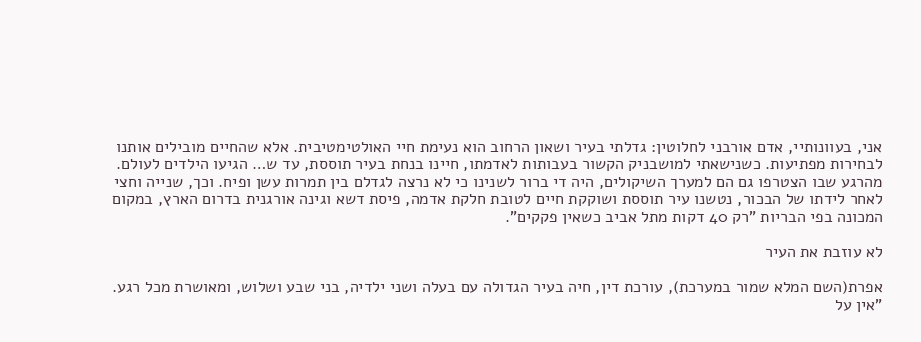אני, בעוונותיי, אדם אורבני לחלוטין: גדלתי בעיר ושאון הרחוב הוא נעימת חיי האולטימטיבית. אלא שהחיים מובילים אותנו לבחירות מפתיעות. כשנישאתי למושבניק הקשור בעבותות לאדמתו, חיינו בנחת בעיר תוססת, עד ש… הגיעו הילדים לעולם. מהרגע שבו הצטרפו גם הם למערך השיקולים, היה די ברור לשנינו כי לא נרצה לגדלם בין תמרות עשן ופיח. וכך, שנייה וחצי לאחר לידתו של הבכור, נטשנו עיר תוססת ושוקקת חיים לטובת חלקת אדמה, פיסת דשא וגינה אורגנית בדרום הארץ, במקום המכונה בפי הבריות "רק 40 דקות מתל אביב כשאין פקקים".

לא עוזבת את העיר

אפרת(השם המלא שמור במערכת), עורכת דין, חיה בעיר הגדולה עם בעלה ושני ילדיה, בני שבע ושלוש, ומאושרת מכל רגע. "אין על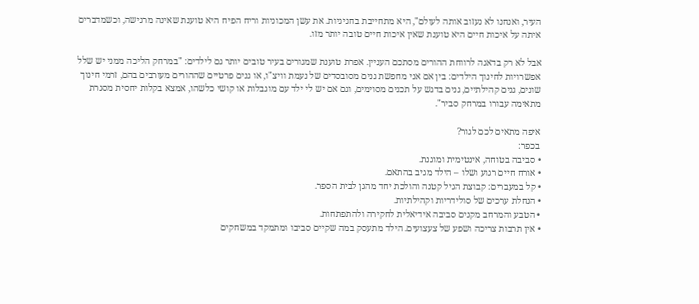העיר, ואנחנו לא נעזוב אותה לעולם", היא מתחייבת בחגיגיות. את עשן המכוניות וריח הפיח היא טוענת שאינה מרגישה, וכשמדברים איתה על איכות חיים היא טוענת שאין איכות חיים טובה יותר מזו.

אבל לא רק בדאגה לרווחת ההורים מסתכם העניין. אפרת טוענת שמגורים בעיר טובים יותר גם לילדים: "במרחק הליכה ממני יש שלל אפשרויות לחינוך הילדים: בין אם אני מחפשת גנים מסובסדים של נעמת וויצ"ו, או גנים פרטיים שההורים מעורבים בהם, זרמי חינוך שונים, גנים קהילתיים, גנים בדגש על תכנים מסוימים, וגם אם יש לי ילד עם מוגבלות או קושי כלשהו, אמצא בקלות יחסית מסגרת מתאימה עבורו במרחק סביר".

איפה מתאים לכם לגור?
בכפר:
• סביבה בטוחה, אינטימית ומוגנת.
• אורח חיים רגוע ושלו – הילד מגיב בהתאם.
• קל במעברים: קבוצת הגיל קטנה והולכת יחד מהגן לבית הספר.
• הנחלת ערכים של סולידריות וקהילתיות.
• הטבע והמרחב מקנים סביבה אידיאלית לחקירה ולהתפתחות.
• אין תרבות צריכה ושפע של צעצועים. הילד מתעסק במה שקיים סביבו ומתמקד במשחקים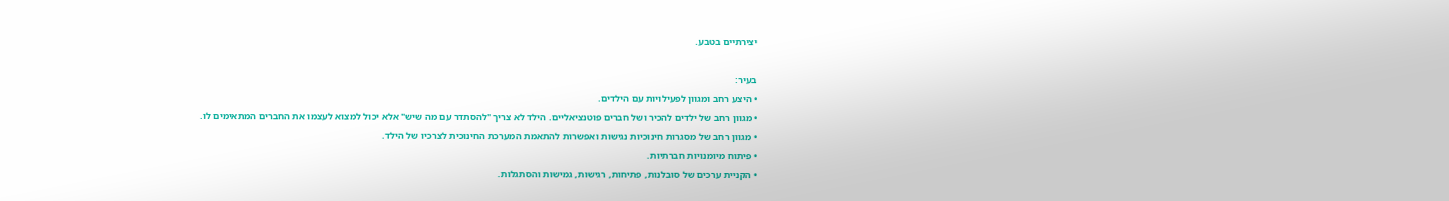יצירתיים בטבע.

בעיר:
• היצע רחב ומגוון לפעילויות עם הילדים.
• מגוון רחב של ילדים להכיר ושל חברים פוטנציאליים. הילד לא צריך "להסתדר עם מה שיש" אלא יכול למצוא לעצמו את החברים המתאימים לו.
• מגוון רחב של מסגרות חינוכיות נגישות ואפשרות להתאמת המערכת החינוכית לצרכיו של הילד.
• פיתוח מיומנויות חברתיות.
• הקניית ערכים של סובלנות, פתיחות, רגישות, גמישות והסתגלות.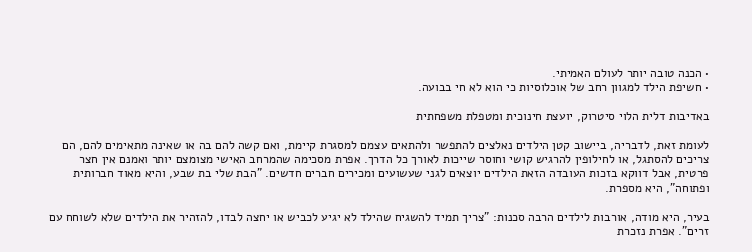• הכנה טובה יותר לעולם האמיתי.
• חשיפת הילד למגוון רחב של אוכלוסיות כי הוא לא חי בבועה.

באדיבות דלית הלוי סיטרוק, יועצת חינוכית ומטפלת משפחתית

לעומת זאת, לדבריה, ביישוב קטן הילדים נאלצים להתפשר ולהתאים עצמם למסגרת קיימת, ואם קשה להם בה או שאינה מתאימים להם, הם צריכים להסתגל, או לחילופין להרגיש קושי וחוסר שייכות לאורך כל הדרך. אפרת מסכימה שהמרחב האישי מצומצם יותר ואמנם אין חצר פרטית, אבל דווקא בזכות העובדה הזאת הילדים יוצאים לגני שעשועים ומכירים חברים חדשים. "הבת שלי בת שבע, והיא מאוד חברותית ופתוחה", היא מספרת.

בעיר, היא מודה, אורבות לילדים הרבה סכנות: "צריך תמיד להשגיח שהילד לא יגיע לכביש או יחצה לבדו, להזהיר את הילדים שלא לשוחח עם זרים". אפרת נזכרת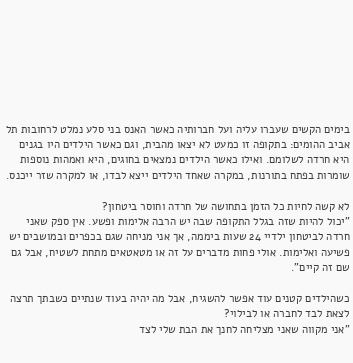בימים הקשים שעברו עליה ועל חברותיה כאשר האנס בני סלע נמלט לרחובות תל אביב ההומים: בתקופה זו כמעט לא יצאו מהבית, וגם כאשר הילדים היו בגנים היא חרדה לשלומם. ואילו כאשר הילדים נמצאים בחוגים, היא ואמהות נוספות שומרות בפתח בתורנות, במקרה שאחד הילדים ייצא לבדו, או למקרה שזר ייכנס.

לא קשה לחיות כל הזמן בתחושה של חרדה וחוסר ביטחון?
"יכול להיות שזה בגלל התקופה שבה יש הרבה אלימות ופשע. אין ספק שאני חרדה לביטחון ילדיי 24 שעות ביממה, אך אני מניחה שגם בכפרים ובמושבים יש פשיעה ואלימות. אולי פחות מדברים על זה או מטאטאים מתחת לשטיח, אבל גם שם זה קיים".

כשהילדים קטנים עוד אפשר להשגיח, אבל מה יהיה בעוד שנתיים כשבתך תרצה לצאת לבד לחברה או לבילוי?
"אני מקווה שאני מצליחה לחנך את הבת שלי לצד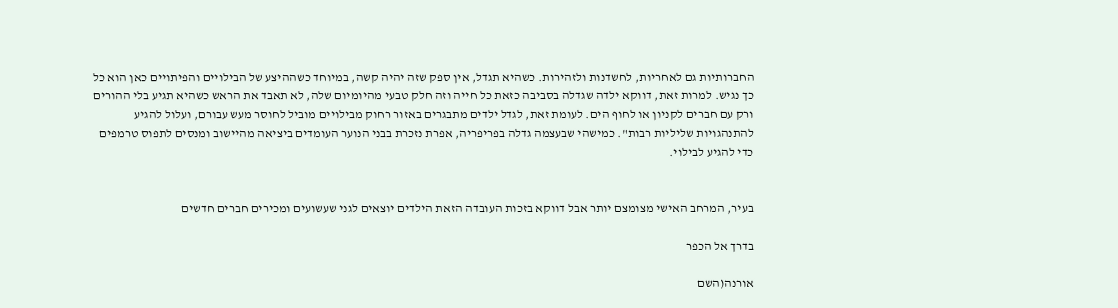החברותיות גם לאחריות, לחשדנות ולזהירות. כשהיא תגדל, אין ספק שזה יהיה קשה, במיוחד כשההיצע של הבילויים והפיתויים כאן הוא כל כך נגיש. למרות זאת, דווקא ילדה שגדלה בסביבה כזאת כל חייה וזה חלק טבעי מהיומיום שלה, לא תאבד את הראש כשהיא תגיע בלי ההורים ורק עם חברים לקניון או לחוף הים. לעומת זאת, לגדל ילדים מתבגרים באזור רחוק מבילויים מוביל לחוסר מעש עבורם, ועלול להגיע להתנהגויות שליליות רבות". כמישהי שבעצמה גדלה בפריפריה, אפרת נזכרת בבני הנוער העומדים ביציאה מהיישוב ומנסים לתפוס טרמפים כדי להגיע לבילוי.


בעיר, המרחב האישי מצומצם יותר אבל דווקא בזכות העובדה הזאת הילדים יוצאים לגני שעשועים ומכירים חברים חדשים

בדרך אל הכפר

אורנה(השם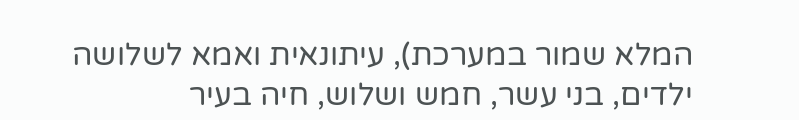המלא שמור במערכת), עיתונאית ואמא לשלושה ילדים, בני עשר, חמש ושלוש, חיה בעיר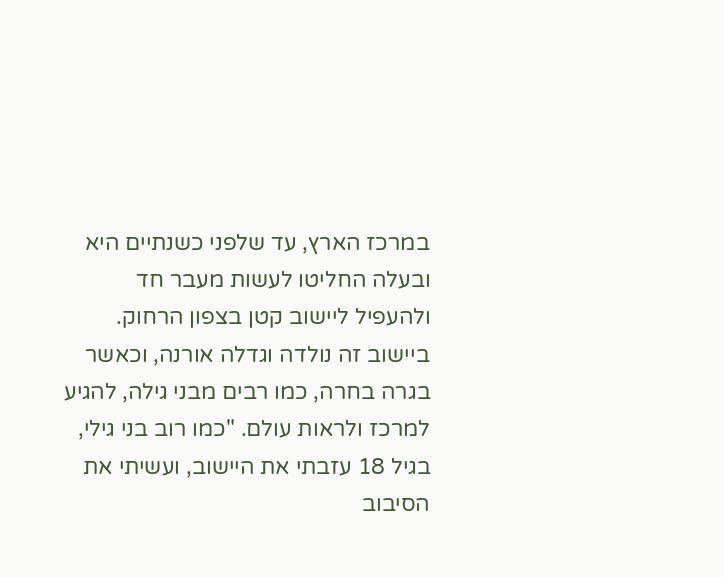במרכז הארץ, עד שלפני כשנתיים היא ובעלה החליטו לעשות מעבר חד ולהעפיל ליישוב קטן בצפון הרחוק. ביישוב זה נולדה וגדלה אורנה, וכאשר בגרה בחרה, כמו רבים מבני גילה, להגיע למרכז ולראות עולם. "כמו רוב בני גילי, בגיל 18 עזבתי את היישוב, ועשיתי את הסיבוב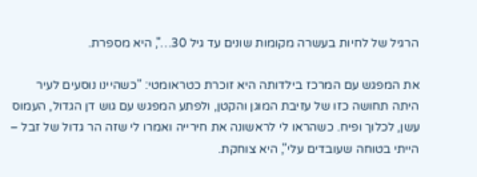הרגיל של לחיות בעשרה מקומות שונים עד גיל 30…", היא מספרת.

את המפגש עם המרכז בילדותה היא זוכרת כטראומטי: "כשהיינו נוסעים לעיר היתה תחושה כזו של עזיבת המוגן והקטן, ולפתע המפגש עם גוש דן הגדול, העמוס עשן, לכלוך ופיח. כשהראו לי לראשונה את חירייה ואמרו לי שזה הר גדול של זבל – הייתי בטוחה שעובדים עלי", היא צוחקת.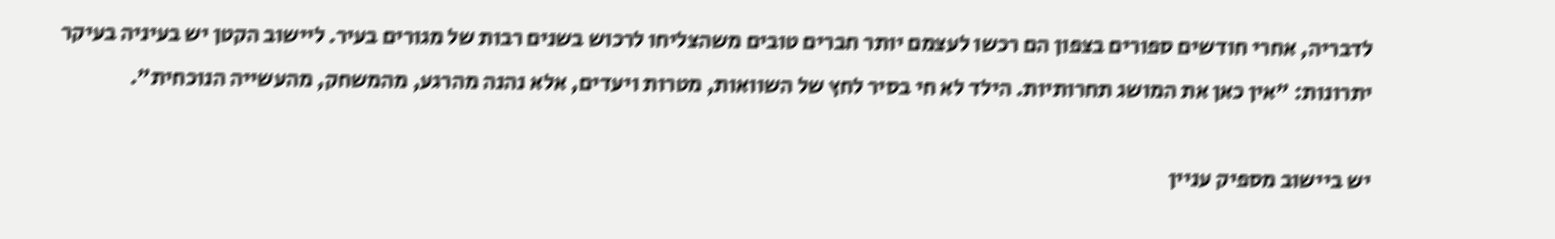לדבריה, אחרי חודשים ספורים בצפון הם רכשו לעצמם יותר חברים טובים משהצליחו לרכוש בשנים רבות של מגורים בעיר. ליישוב הקטן יש בעיניה בעיקר יתרונות: "אין כאן את המושג תחרותיות. הילד לא חי בסיר לחץ של השוואות, מטרות ויעדים, אלא נהנה מהרגע, מהמשחק, מהעשייה הנוכחית".

יש ביישוב מספיק עניין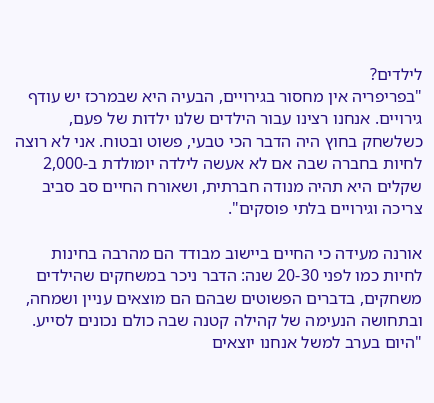לילדים?
"בפריפריה אין מחסור בגירויים, הבעיה היא שבמרכז יש עודף גירויים. אנחנו רצינו עבור הילדים שלנו ילדות של פעם, כשלשחק בחוץ היה הדבר הכי טבעי, פשוט ובטוח. אני לא רוצה לחיות בחברה שבה אם לא אעשה לילדה יומולדת ב-2,000 שקלים היא תהיה מנודה חברתית, ושאורח החיים סב סביב צריכה וגירויים בלתי פוסקים".

אורנה מעידה כי החיים ביישוב מבודד הם מהרבה בחינות לחיות כמו לפני 20-30 שנה: הדבר ניכר במשחקים שהילדים משחקים, בדברים הפשוטים שבהם הם מוצאים עניין ושמחה, ובתחושה הנעימה של קהילה קטנה שבה כולם נכונים לסייע. "היום בערב למשל אנחנו יוצאים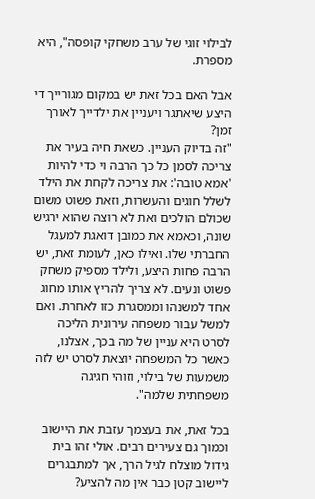לבילוי זוגי של ערב משחקי קופסה", היא מספרת.

אבל האם בכל זאת יש במקום מגורייך די היצע שיאתגר ויעניין את ילדייך לאורך זמן?
"זה בדיוק העניין. כשאת חיה בעיר את צריכה לסמן כל כך הרבה וי כדי להיות 'אמא טובה': את צריכה לקחת את הילד לשלל חוגים והעשרות, וזאת פשוט משום שכולם הולכים ואת לא רוצה שהוא ירגיש שונה, וכאמא את כמובן דואגת למעגל החברתי שלו. ואילו כאן, לעומת זאת, יש הרבה פחות היצע, ולילד מספיק משחק פשוט ונעים. לא צריך להריץ אותו מחוג אחד למשנהו וממסגרת כזו לאחרת. ואם למשל עבור משפחה עירונית הליכה לסרט היא עניין של מה בכך, אצלנו, כאשר כל המשפחה יוצאת לסרט יש לזה משמעות של בילוי, וזוהי חגיגה משפחתית שלמה".

בכל זאת, את בעצמך עזבת את היישוב וכמוך גם צעירים רבים. אולי זהו בית גידול מוצלח לגיל הרך, אך למתבגרים ליישוב קטן כבר אין מה להציע?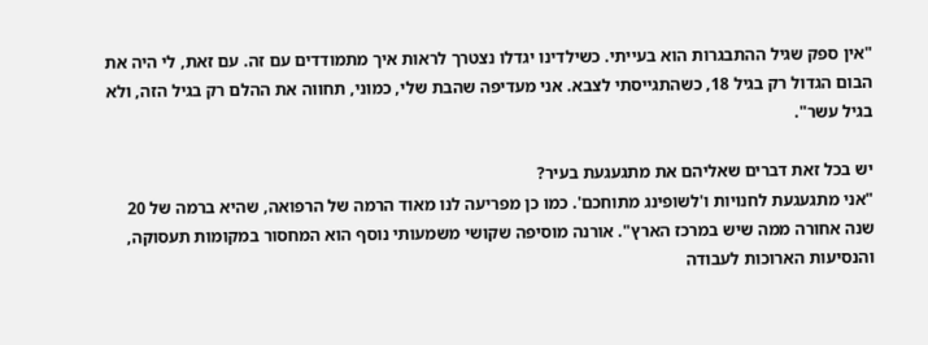"אין ספק שגיל ההתבגרות הוא בעייתי. כשילדינו יגדלו נצטרך לראות איך מתמודדים עם זה. עם זאת, לי היה את הבום הגדול רק בגיל 18, כשהתגייסתי לצבא. אני מעדיפה שהבת שלי, כמוני, תחווה את ההלם רק בגיל הזה, ולא בגיל עשר".

יש בכל זאת דברים שאליהם את מתגעגעת בעיר?
"אני מתגעגעת לחנויות ו'לשופינג מתוחכם'. כמו כן מפריעה לנו מאוד הרמה של הרפואה, שהיא ברמה של 20 שנה אחורה ממה שיש במרכז הארץ". אורנה מוסיפה שקושי משמעותי נוסף הוא המחסור במקומות תעסוקה, והנסיעות הארוכות לעבודה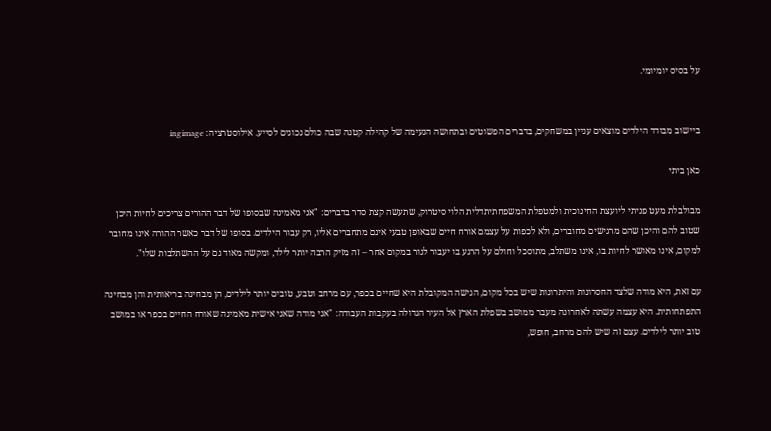על בסיס יומיומי.


ביישוב מבודד הילדים מוצאים עניין במשחקים, בדברים הפשוטים ובתחושה הנעימה של קהילה קטנה שבה כולם נכונים לסייע. אילוסטרציה: ingimage

כאן ביתי

מבולבלת מעט פניתי ליועצת החינוכית ולמטפלת המשפחתיתדלית הלוי סיטרוק, שתעשה קצת סדר בדברים: "אני מאמינה שבסופו של דבר ההורים צריכים לחיות היכן שטוב להם והיכן שהם מרגישים מחוברים, ולא לכפות על עצמם אורח חיים שבאופן טבעי אינם מתחברים אליו, רק עבור הילדים. בסופו של דבר כאשר ההורה אינו מחובר למקום, אינו מאושר לחיות בו, אינו משתלב, מתוסכל וחולם על הרגע בו יעבור לגור במקום אחר – זה מזיק הרבה יותר לילד, ומקשה מאוד גם על ההשתלבות שלו".

עם זאת, היא מודה שלצד החסרונות והיתרונות שיש בכל מקום, הגישה המקובלת היא שחיים בכפר, עם מרחב וטבע, טובים יותר לילדים, הן מבחינה בריאותית והן מבחינה התפתחותית. היא עצמה עשתה לאחרונה מעבר ממושב בשפלת הארץ אל העיר הגדולה בעקבות העבודה: "אני מודה שאני אישית מאמינה שאורח החיים בכפר או במושב טוב יותר לילדים. עצם זה שיש להם מרחב, חופש,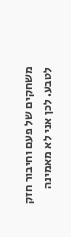משחקים של פעם וחיבור חזק לטבע. לכן אני לא מאמינה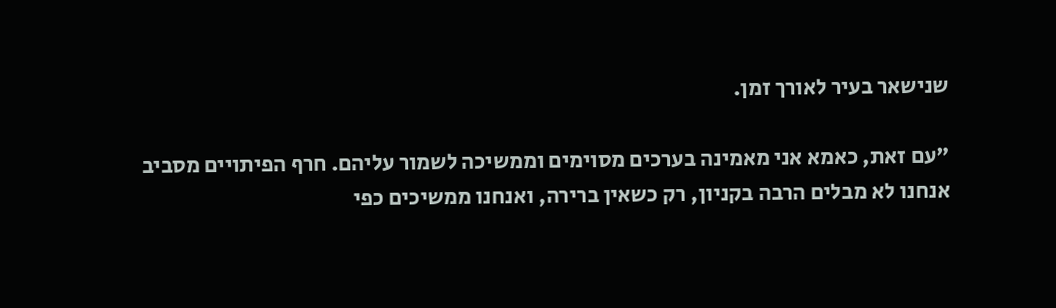שנישאר בעיר לאורך זמן.

"עם זאת, כאמא אני מאמינה בערכים מסוימים וממשיכה לשמור עליהם. חרף הפיתויים מסביב אנחנו לא מבלים הרבה בקניון, רק כשאין ברירה, ואנחנו ממשיכים כפי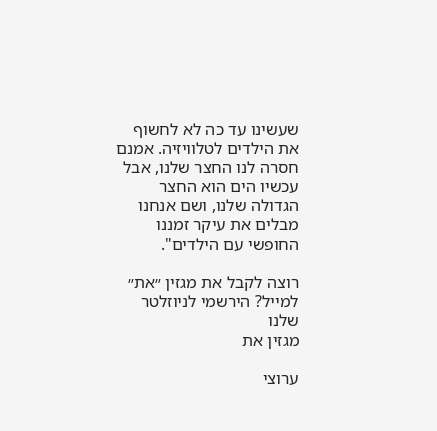שעשינו עד כה לא לחשוף את הילדים לטלוויזיה. אמנם חסרה לנו החצר שלנו, אבל עכשיו הים הוא החצר הגדולה שלנו, ושם אנחנו מבלים את עיקר זמננו החופשי עם הילדים".

רוצה לקבל את מגזין ״את״ למייל? הירשמי לניוזלטר שלנו
מגזין את

ערוצי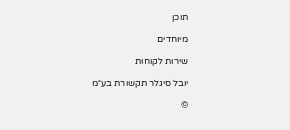תוכן

מיוחדים

שירות לקוחות

יובל סיגלר תקשורת בע״מ

©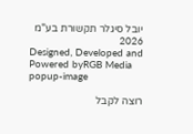יובל סיגלר תקשורת בע"מ 2026
Designed, Developed and Powered byRGB Media
popup-image

רוצה לקבל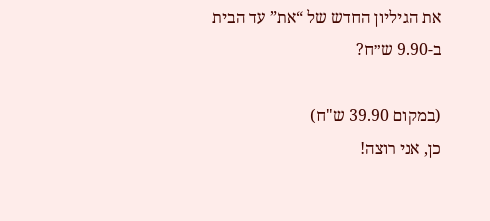את הגיליון החדש של “את” עד הבית ב-9.90 ש״ח?

(במקום 39.90 ש"ח)
כן, אני רוצה!